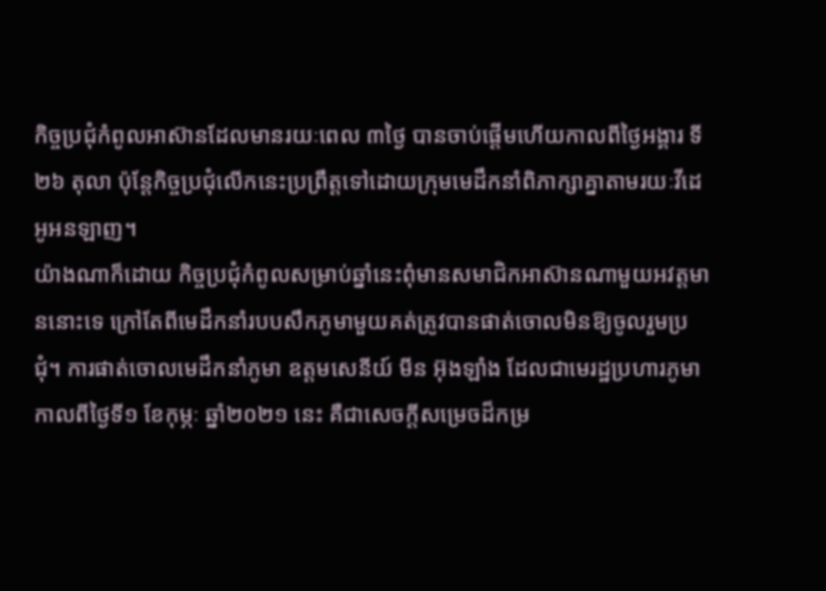កិច្ចប្រជុំកំពូលអាស៊ានដែលមានរយៈពេល ៣ថ្ងៃ បានចាប់ផ្ដើមហើយកាលពីថ្ងៃអង្គារ ទី២៦ តុលា ប៉ុន្តែកិច្ចប្រជុំលើកនេះប្រព្រឹត្តទៅដោយក្រុមមេដឹកនាំពិភាក្សាគ្នាតាមរយៈវីដេអូអនឡាញ។
យ៉ាងណាក៏ដោយ កិច្ចប្រជុំកំពូលសម្រាប់ឆ្នាំនេះពុំមានសមាជិកអាស៊ានណាមួយអវត្តមាននោះទេ ក្រៅតែពីមេដឹកនាំរបបសឹកភូមាមួយគត់ត្រូវបានផាត់ចោលមិនឱ្យចូលរួមប្រជុំ។ ការផាត់ចោលមេដឹកនាំភូមា ឧត្តមសេនីយ៍ មីន អ៊ុងឡាំង ដែលជាមេរដ្ឋប្រហារភូមា កាលពីថ្ងៃទី១ ខែកុម្ភៈ ឆ្នាំ២០២១ នេះ គឺជាសេចក្ដីសម្រេចដ៏កម្រ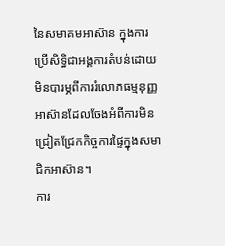នៃសមាគមអាស៊ាន ក្នុងការប្រើសិទ្ធិជាអង្គការតំបន់ដោយមិនបារម្ភពីការរំលោភធម្មនុញ្ញអាស៊ានដែលចែងអំពីការមិនជ្រៀតជ្រែកកិច្ចការផ្ទៃក្នុងសមាជិកអាស៊ាន។
ការ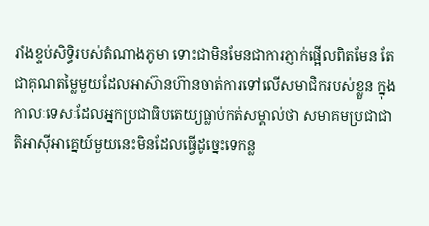រាំងខ្ទប់សិទ្ធិរបស់តំណាងភូមា ទោះជាមិនមែនជាការភ្ញាក់ផ្អើលពិតមែន តែជាគុណតម្លៃមួយដែលអាស៊ានហ៊ានចាត់ការទៅលើសមាជិករបស់ខ្លួន ក្នុងកាលៈទេសៈដែលអ្នកប្រជាធិបតេយ្យធ្លាប់កត់សម្គាល់ថា សមាគមប្រជាជាតិអាស៊ីអាគ្នេយ៍មួយនេះមិនដែលធ្វើដូច្នេះទេកន្ល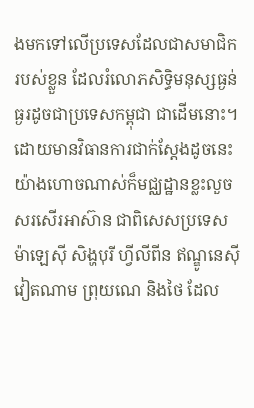ងមកទៅលើប្រទេសដែលជាសមាជិករបស់ខ្លួន ដែលរំលោភសិទ្ធិមនុស្សធ្ងន់ធ្ងរដូចជាប្រទេសកម្ពុជា ជាដើមនោះ។
ដោយមានវិធានការជាក់ស្ដែងដូចនេះ យ៉ាងហោចណាស់ក៏មជ្ឈដ្ឋានខ្លះលួចសរសើរអាស៊ាន ជាពិសេសប្រទេសម៉ាឡេស៊ី សិង្ហបុរី ហ្វីលីពីន ឥណ្ឌូនេស៊ី វៀតណាម ព្រុយណេ និងថៃ ដែល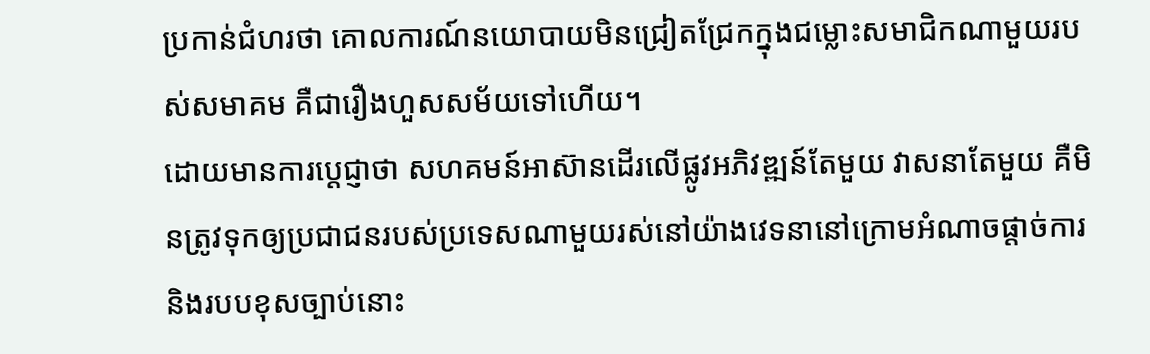ប្រកាន់ជំហរថា គោលការណ៍នយោបាយមិនជ្រៀតជ្រែកក្នុងជម្លោះសមាជិកណាមួយរបស់សមាគម គឺជារឿងហួសសម័យទៅហើយ។
ដោយមានការប្ដេជ្ញាថា សហគមន៍អាស៊ានដើរលើផ្លូវអភិវឌ្ឍន៍តែមួយ វាសនាតែមួយ គឺមិនត្រូវទុកឲ្យប្រជាជនរបស់ប្រទេសណាមួយរស់នៅយ៉ាងវេទនានៅក្រោមអំណាចផ្ដាច់ការ និងរបបខុសច្បាប់នោះ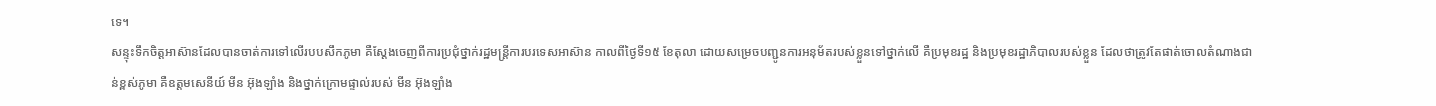ទេ។
សន្ទុះទឹកចិត្តអាស៊ានដែលបានចាត់ការទៅលើរបបសឹកភូមា គឺស្ដែងចេញពីការប្រជុំថ្នាក់រដ្ឋមន្ត្រីការបរទេសអាស៊ាន កាលពីថ្ងៃទី១៥ ខែតុលា ដោយសម្រេចបញ្ជូនការអនុម័តរបស់ខ្លួនទៅថ្នាក់លើ គឺប្រមុខរដ្ឋ និងប្រមុខរដ្ឋាភិបាលរបស់ខ្លួន ដែលថាត្រូវតែផាត់ចោលតំណាងជាន់ខ្ពស់ភូមា គឺឧត្តមសេនីយ៍ មីន អ៊ុងឡាំង និងថ្នាក់ក្រោមផ្ទាល់របស់ មីន អ៊ុងឡាំង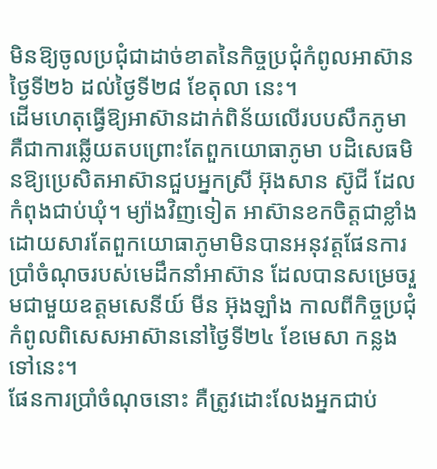មិនឱ្យចូលប្រជុំជាដាច់ខាតនៃកិច្ចប្រជុំកំពូលអាស៊ាន ថ្ងៃទី២៦ ដល់ថ្ងៃទី២៨ ខែតុលា នេះ។
ដើមហេតុធ្វើឱ្យអាស៊ានដាក់ពិន័យលើរបបសឹកភូមា គឺជាការឆ្លើយតបព្រោះតែពួកយោធាភូមា បដិសេធមិនឱ្យប្រេសិតអាស៊ានជួបអ្នកស្រី អ៊ុងសាន ស៊ូជី ដែលកំពុងជាប់ឃុំ។ ម្យ៉ាងវិញទៀត អាស៊ានខកចិត្តជាខ្លាំងដោយសារតែពួកយោធាភូមាមិនបានអនុវត្តផែនការប្រាំចំណុចរបស់មេដឹកនាំអាស៊ាន ដែលបានសម្រេចរួមជាមួយឧត្តមសេនីយ៍ មីន អ៊ុងឡាំង កាលពីកិច្ចប្រជុំកំពូលពិសេសអាស៊ាននៅថ្ងៃទី២៤ ខែមេសា កន្លងទៅនេះ។
ផែនការប្រាំចំណុចនោះ គឺត្រូវដោះលែងអ្នកជាប់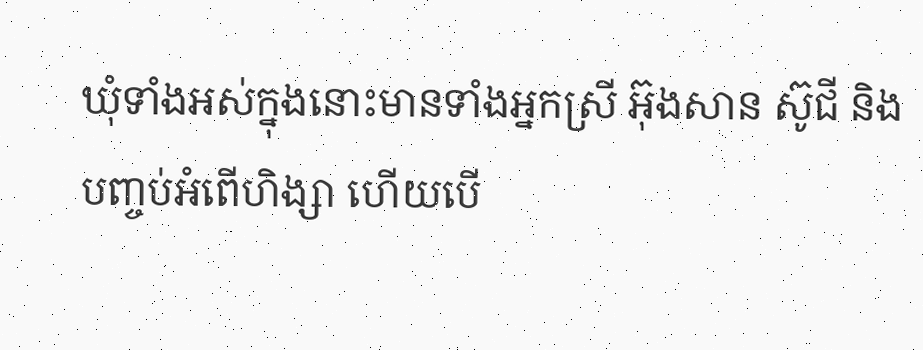ឃុំទាំងអស់ក្នុងនោះមានទាំងអ្នកស្រី អ៊ុងសាន ស៊ូជី និងបញ្ចប់អំពើហិង្សា ហើយបើ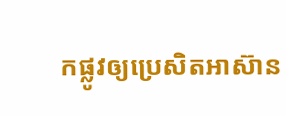កផ្លូវឲ្យប្រេសិតអាស៊ាន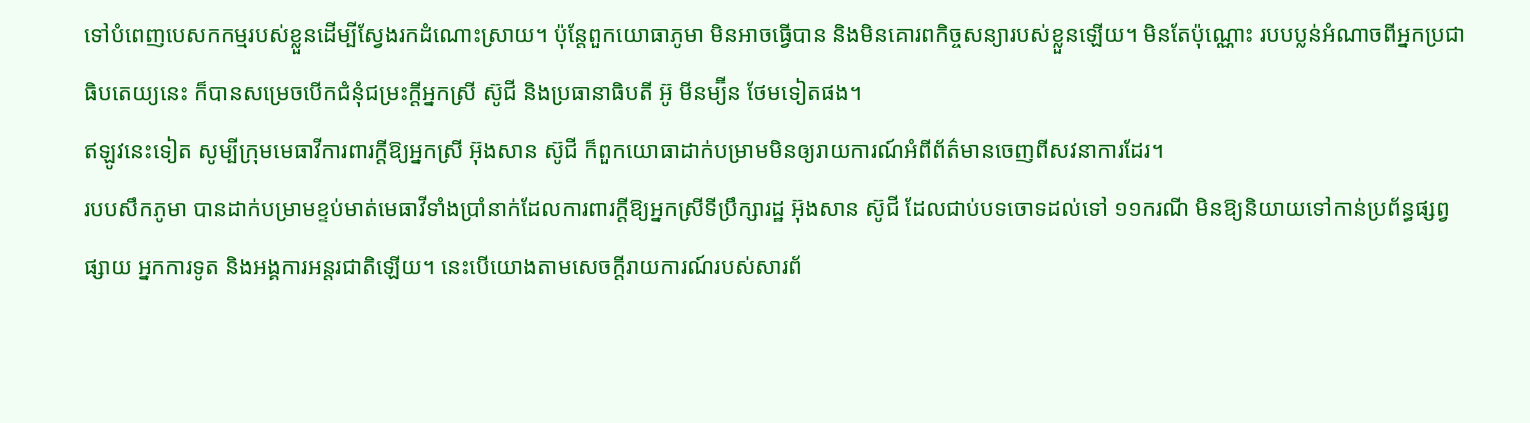ទៅបំពេញបេសកកម្មរបស់ខ្លួនដើម្បីស្វែងរកដំណោះស្រាយ។ ប៉ុន្តែពួកយោធាភូមា មិនអាចធ្វើបាន និងមិនគោរពកិច្ចសន្យារបស់ខ្លួនឡើយ។ មិនតែប៉ុណ្ណោះ របបប្លន់អំណាចពីអ្នកប្រជាធិបតេយ្យនេះ ក៏បានសម្រេចបើកជំនុំជម្រះក្ដីអ្នកស្រី ស៊ូជី និងប្រធានាធិបតី អ៊ូ មីនម្យ៊ីន ថែមទៀតផង។
ឥឡូវនេះទៀត សូម្បីក្រុមមេធាវីការពារក្ដីឱ្យអ្នកស្រី អ៊ុងសាន ស៊ូជី ក៏ពួកយោធាដាក់បម្រាមមិនឲ្យរាយការណ៍អំពីព័ត៌មានចេញពីសវនាការដែរ។
របបសឹកភូមា បានដាក់បម្រាមខ្ទប់មាត់មេធាវីទាំងប្រាំនាក់ដែលការពារក្ដីឱ្យអ្នកស្រីទីប្រឹក្សារដ្ឋ អ៊ុងសាន ស៊ូជី ដែលជាប់បទចោទដល់ទៅ ១១ករណី មិនឱ្យនិយាយទៅកាន់ប្រព័ន្ធផ្សព្វផ្សាយ អ្នកការទូត និងអង្គការអន្តរជាតិឡើយ។ នេះបើយោងតាមសេចក្ដីរាយការណ៍របស់សារព័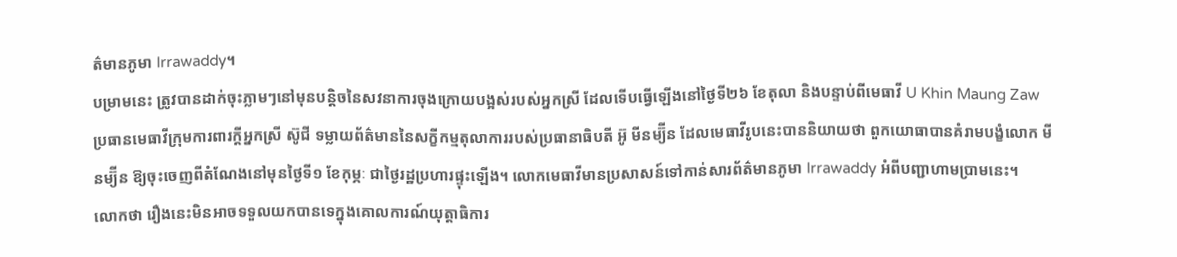ត៌មានភូមា Irrawaddy។
បម្រាមនេះ ត្រូវបានដាក់ចុះភ្លាមៗនៅមុនបន្តិចនៃសវនាការចុងក្រោយបង្អស់របស់អ្នកស្រី ដែលទើបធ្វើឡើងនៅថ្ងៃទី២៦ ខែតុលា និងបន្ទាប់ពីមេធាវី U Khin Maung Zaw ប្រធានមេធាវីក្រុមការពារក្ដីអ្នកស្រី ស៊ូជី ទម្លាយព័ត៌មាននៃសក្ខីកម្មតុលាការរបស់ប្រធានាធិបតី អ៊ូ មីនម្យ៊ីន ដែលមេធាវីរូបនេះបាននិយាយថា ពួកយោធាបានគំរាមបង្ខំលោក មីនម្យ៊ីន ឱ្យចុះចេញពីតំណែងនៅមុនថ្ងៃទី១ ខែកុម្ភៈ ជាថ្ងៃរដ្ឋប្រហារផ្ទុះឡើង។ លោកមេធាវីមានប្រសាសន៍ទៅកាន់សារព័ត៌មានភូមា Irrawaddy អំពីបញ្ជាហាមប្រាមនេះ។
លោកថា រឿងនេះមិនអាចទទួលយកបានទេក្នុងគោលការណ៍យុត្តាធិការ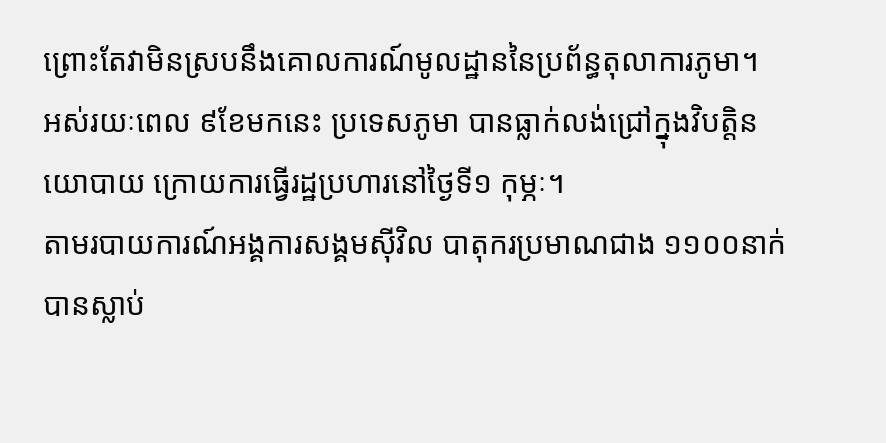ព្រោះតែវាមិនស្របនឹងគោលការណ៍មូលដ្ឋាននៃប្រព័ន្ធតុលាការភូមា។
អស់រយៈពេល ៩ខែមកនេះ ប្រទេសភូមា បានធ្លាក់លង់ជ្រៅក្នុងវិបត្តិនយោបាយ ក្រោយការធ្វើរដ្ឋប្រហារនៅថ្ងៃទី១ កុម្ភៈ។
តាមរបាយការណ៍អង្គការសង្គមស៊ីវិល បាតុករប្រមាណជាង ១១០០នាក់បានស្លាប់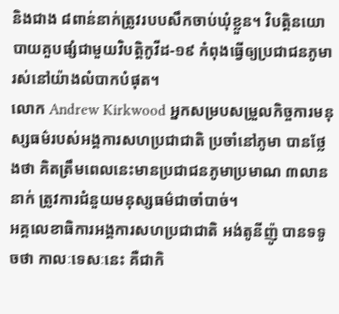និងជាង ៨ពាន់នាក់ត្រូវរបបសឹកចាប់ឃុំខ្លួន។ វិបត្តិនយោបាយគួបផ្សំជាមួយវិបត្តិកូវីដ-១៩ កំពុងធ្វើឲ្យប្រជាជនភូមា រស់នៅយ៉ាងលំបាកបំផុត។
លោក Andrew Kirkwood អ្នកសម្របសម្រួលកិច្ចការមនុស្សធម៌របស់អង្គការសហប្រជាជាតិ ប្រចាំនៅភូមា បានថ្លែងថា គិតត្រឹមពេលនេះមានប្រជាជនភូមាប្រមាណ ៣លាននាក់ ត្រូវការជំនួយមនុស្សធម៌ជាចាំបាច់។
អគ្គលេខាធិការអង្គការសហប្រជាជាតិ អង់តូនីញ៉ូ បានទទូចថា កាលៈទេសៈនេះ គឺជាកិ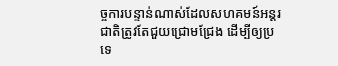ច្ចការបន្ទាន់ណាស់ដែលសហគមន៍អន្តរជាតិត្រូវតែជួយជ្រោមជ្រែង ដើម្បីឲ្យប្រទេ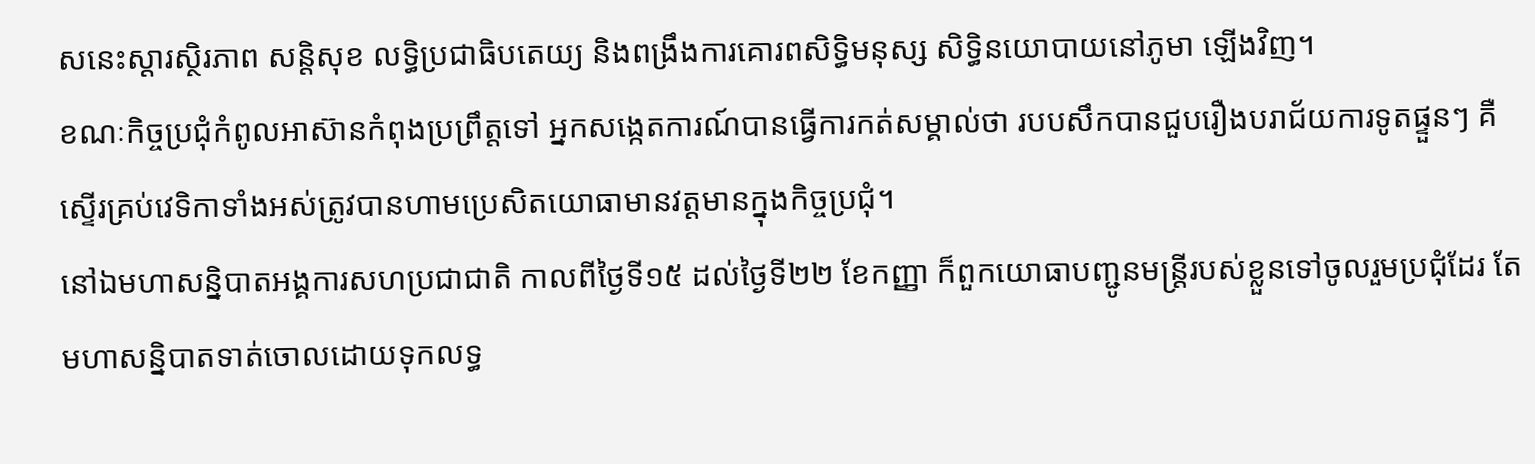សនេះស្ដារស្ថិរភាព សន្តិសុខ លទ្ធិប្រជាធិបតេយ្យ និងពង្រឹងការគោរពសិទ្ធិមនុស្ស សិទ្ធិនយោបាយនៅភូមា ឡើងវិញ។
ខណៈកិច្ចប្រជុំកំពូលអាស៊ានកំពុងប្រព្រឹត្តទៅ អ្នកសង្កេតការណ៍បានធ្វើការកត់សម្គាល់ថា របបសឹកបានជួបរឿងបរាជ័យការទូតផ្ទួនៗ គឺស្ទើរគ្រប់វេទិកាទាំងអស់ត្រូវបានហាមប្រេសិតយោធាមានវត្តមានក្នុងកិច្ចប្រជុំ។
នៅឯមហាសន្និបាតអង្គការសហប្រជាជាតិ កាលពីថ្ងៃទី១៥ ដល់ថ្ងៃទី២២ ខែកញ្ញា ក៏ពួកយោធាបញ្ជូនមន្ត្រីរបស់ខ្លួនទៅចូលរួមប្រជុំដែរ តែមហាសន្និបាតទាត់ចោលដោយទុកលទ្ធ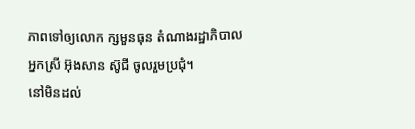ភាពទៅឲ្យលោក ក្សមួនធុន តំណាងរដ្ឋាភិបាលអ្នកស្រី អ៊ុងសាន ស៊ូជី ចូលរួមប្រជុំ។
នៅមិនដល់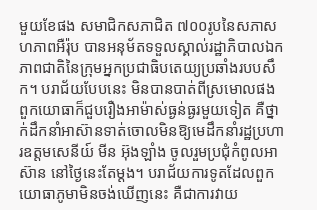មួយខែផង សមាជិកសភាជិត ៧០០រូបនៃសភាសហភាពអឺរ៉ុប បានអនុម័តទទួលស្គាល់រដ្ឋាភិបាលឯកភាពជាតិនៃក្រុមអ្នកប្រជាធិបតេយ្យប្រឆាំងរបបសឹក។ បរាជ័យបែបនេះ មិនបានបាត់ពីស្រមោលផង ពួកយោធាក៏ជួបរឿងអាម៉ាស់ធ្ងន់ធ្ងរមួយទៀត គឺថ្នាក់ដឹកនាំអាស៊ានទាត់ចោលមិនឱ្យមេដឹកនាំរដ្ឋប្រហារឧត្តមសេនីយ៍ មីន អ៊ុងឡាំង ចូលរួមប្រជុំកំពូលអាស៊ាន នៅថ្ងៃនេះតែម្ដង។ បរាជ័យការទូតដែលពួកយោធាភូមាមិនចង់ឃើញនេះ គឺជាការវាយ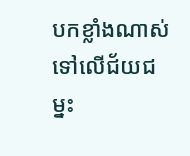បកខ្លាំងណាស់ទៅលើជ័យជម្នះ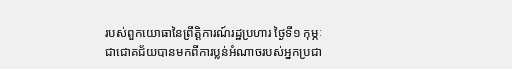របស់ពួកយោធានៃព្រឹត្តិការណ៍រដ្ឋប្រហារ ថ្ងៃទី១ កុម្ភៈ ជាជោគជ័យបានមកពីការប្លន់អំណាចរបស់អ្នកប្រជា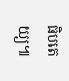ធិបតេយ្យ៕